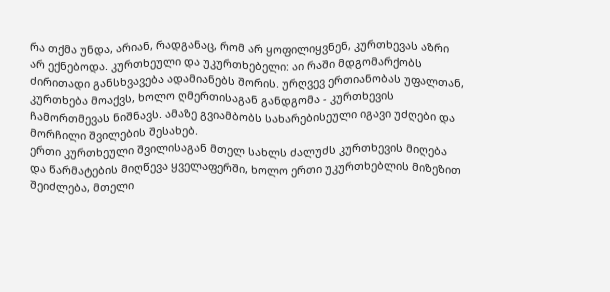რა თქმა უნდა, არიან, რადგანაც, რომ არ ყოფილიყვნენ, კურთხევას აზრი არ ექნებოდა. კურთხეული და უკურთხებელი: აი რაში მდგომარქობს ძირითადი განსხვავება ადამიანებს შორის. ურღვევ ერთიანობას უფალთან, კურთხება მოაქვს, ხოლო ღმერთისაგან განდგომა - კურთხევის ჩამორთმევას ნიშნავს. ამაზე გვიამბობს სახარებისეული იგავი უძღები და მორჩილი შვილების შესახებ.
ერთი კურთხეული შვილისაგან მთელ სახლს ძალუძს კურთხევის მიღება და წარმატების მიღწევა ყველაფერში, ხოლო ერთი უკურთხებლის მიზეზით შეიძლება, მთელი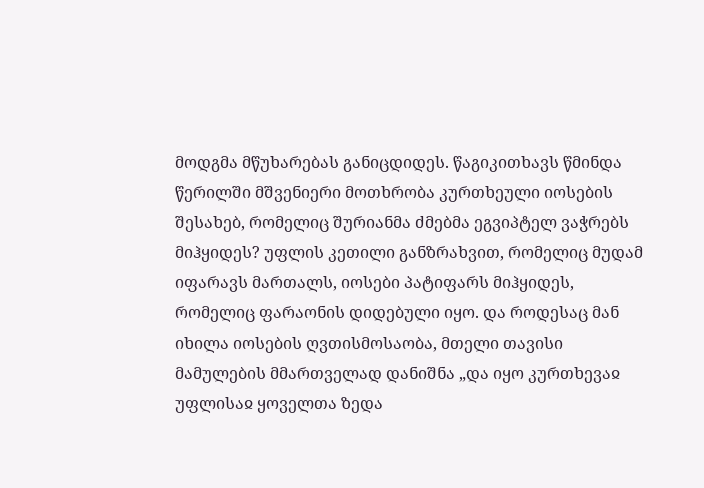მოდგმა მწუხარებას განიცდიდეს. წაგიკითხავს წმინდა წერილში მშვენიერი მოთხრობა კურთხეული იოსების შესახებ, რომელიც შურიანმა ძმებმა ეგვიპტელ ვაჭრებს მიჰყიდეს? უფლის კეთილი განზრახვით, რომელიც მუდამ იფარავს მართალს, იოსები პატიფარს მიჰყიდეს, რომელიც ფარაონის დიდებული იყო. და როდესაც მან იხილა იოსების ღვთისმოსაობა, მთელი თავისი მამულების მმართველად დანიშნა „და იყო კურთხევაჲ უფლისაჲ ყოველთა ზედა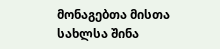მონაგებთა მისთა სახლსა შინა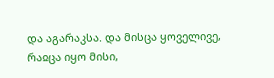და აგარაკსა. და მისცა ყოველივე, რაჲცა იყო მისი,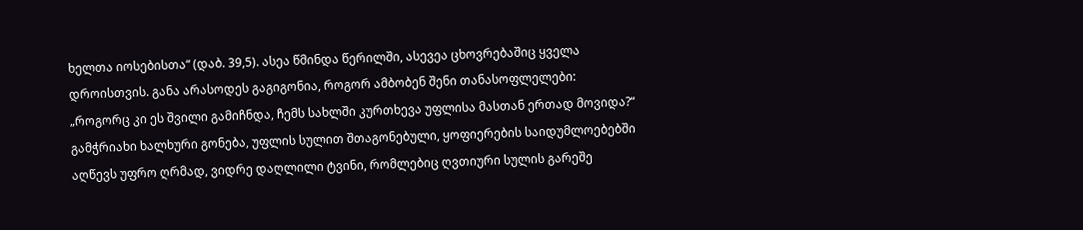ხელთა იოსებისთა“ (დაბ. 39,5). ასეა წმინდა წერილში, ასევეა ცხოვრებაშიც ყველა დროისთვის. განა არასოდეს გაგიგონია, როგორ ამბობენ შენი თანასოფლელები: „როგორც კი ეს შვილი გამიჩნდა, ჩემს სახლში კურთხევა უფლისა მასთან ერთად მოვიდა?“ გამჭრიახი ხალხური გონება, უფლის სულით შთაგონებული, ყოფიერების საიდუმლოებებში აღწევს უფრო ღრმად, ვიდრე დაღლილი ტვინი, რომლებიც ღვთიური სულის გარეშე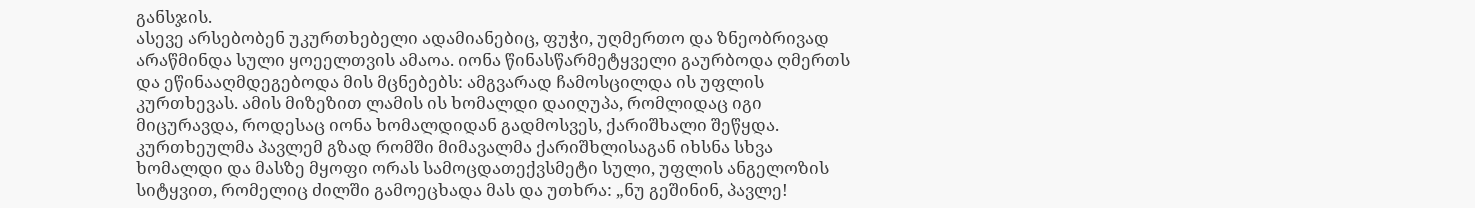განსჯის.
ასევე არსებობენ უკურთხებელი ადამიანებიც, ფუჭი, უღმერთო და ზნეობრივად არაწმინდა სული ყოეელთვის ამაოა. იონა წინასწარმეტყველი გაურბოდა ღმერთს და ეწინააღმდეგებოდა მის მცნებებს: ამგვარად ჩამოსცილდა ის უფლის კურთხევას. ამის მიზეზით ლამის ის ხომალდი დაიღუპა, რომლიდაც იგი მიცურავდა, როდესაც იონა ხომალდიდან გადმოსვეს, ქარიშხალი შეწყდა. კურთხეულმა პავლემ გზად რომში მიმავალმა ქარიშხლისაგან იხსნა სხვა ხომალდი და მასზე მყოფი ორას სამოცდათექვსმეტი სული, უფლის ანგელოზის სიტყვით, რომელიც ძილში გამოეცხადა მას და უთხრა: „ნუ გეშინინ, პავლე!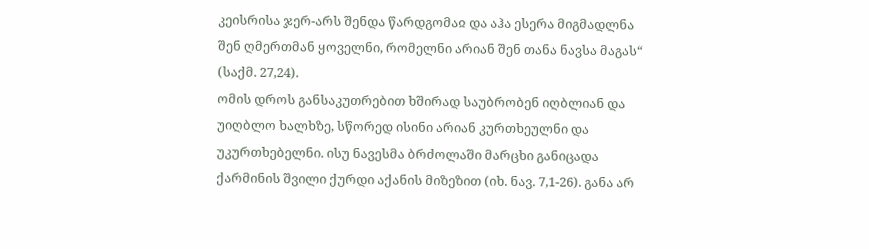კეისრისა ჯერ-არს შენდა წარდგომაჲ და აჰა ესერა მიგმადლნა შენ ღმერთმან ყოველნი, რომელნი არიან შენ თანა ნავსა მაგას“ (საქმ. 27,24).
ომის დროს განსაკუთრებით ხშირად საუბრობენ იღბლიან და უიღბლო ხალხზე, სწორედ ისინი არიან კურთხეულნი და უკურთხებელნი. ისუ ნავესმა ბრძოლაში მარცხი განიცადა ქარმინის შვილი ქურდი აქანის მიზეზით (იხ. ნავ. 7,1-26). განა არ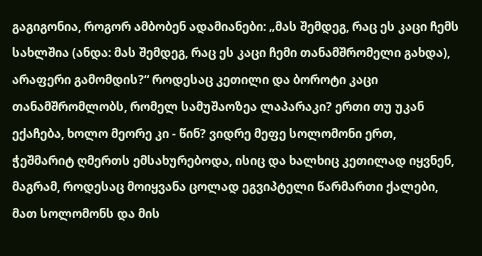გაგიგონია, როგორ ამბობენ ადამიანები: „მას შემდეგ, რაც ეს კაცი ჩემს სახლშია (ანდა: მას შემდეგ, რაც ეს კაცი ჩემი თანამშრომელი გახდა), არაფერი გამომდის?“ როდესაც კეთილი და ბოროტი კაცი თანამშრომლობს, რომელ სამუშაოზეა ლაპარაკი? ერთი თუ უკან ექაჩება, ხოლო მეორე კი - წინ? ვიდრე მეფე სოლომონი ერთ, ჭეშმარიტ ღმერთს ემსახურებოდა, ისიც და ხალხიც კეთილად იყვნენ, მაგრამ, როდესაც მოიყვანა ცოლად ეგვიპტელი წარმართი ქალები, მათ სოლომონს და მის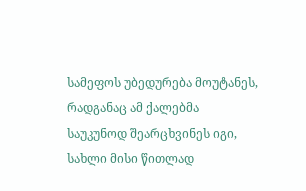სამეფოს უბედურება მოუტანეს, რადგანაც ამ ქალებმა საუკუნოდ შეარცხვინეს იგი, სახლი მისი წითლად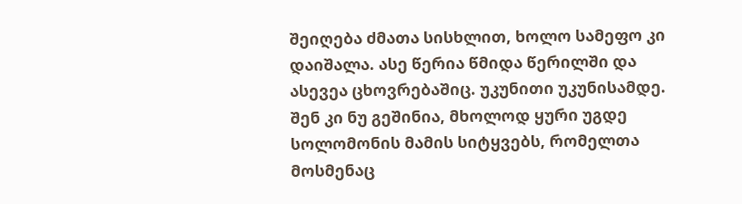შეიღება ძმათა სისხლით, ხოლო სამეფო კი დაიშალა. ასე წერია წმიდა წერილში და ასევეა ცხოვრებაშიც. უკუნითი უკუნისამდე.
შენ კი ნუ გეშინია, მხოლოდ ყური უგდე სოლომონის მამის სიტყვებს, რომელთა მოსმენაც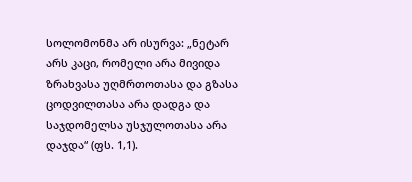სოლომონმა არ ისურვა: „ნეტარ არს კაცი, რომელი არა მივიდა ზრახვასა უღმრთოთასა და გზასა ცოდვილთასა არა დადგა და საჯდომელსა უსჯულოთასა არა დაჯდა“ (ფს. 1,1).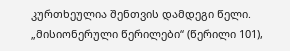კურთხეულია შენთვის დამდეგი წელი.
„მისიონერული წერილები“ (წერილი 101),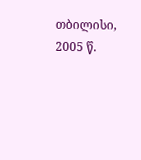თბილისი, 2005 წ.